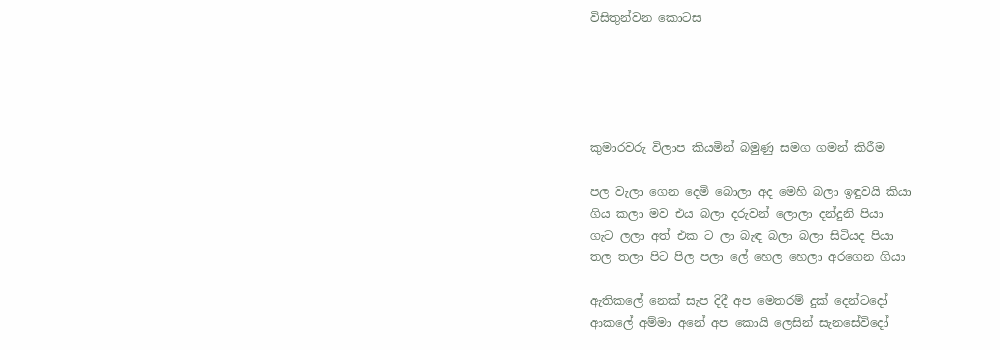විසිතුන්වන කොටස





කුමාරවරු විලාප කියමින් බමුණු සමග ගමන් කිරීම

පල වැලා ගෙන දෙමි බොලා අද මෙහි බලා ඉඳුවයි කියා
ගිය කලා මව එය බලා දරුවන් ලොලා දන්දුනි පියා
ගැට ලලා අත් එක ට ලා බැඳ බලා බලා සිටියද පියා
තල තලා පිට පිල පලා ලේ හෙල හෙලා අරගෙන ගියා

ඇතිකලේ නෙක්‌ සැප දිදී අප මෙතරම් දුක්‌ දෙන්ටදෝ
ආකලේ අම්මා අනේ අප කොයි ලෙසින් සැනසේවිදෝ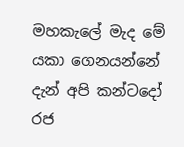මහකැලේ මැද මේ යකා ගෙනයන්නේ දැන් අපි කන්ටදෝ
රජ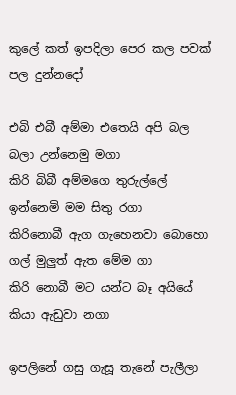කුලේ කත් ඉපදිලා පෙර කල පවක්‌ පල දුන්නදෝ

එබි එබී අම්මා එතෙයි අපි බල බලා උන්නෙමු මගා
කිරි බිබී අම්මගෙ තුරුල්ලේ ඉන්නෙමි මම සිතු රගා
කිරිනොබී ඇග ගැහෙනවා බොහො ගල් මුලුත් ඇත මේම ගා
කිරි නොබී මට යන්ට බෑ අයියේ කියා ඇඩුවා නගා

ඉපලිනේ ගසු ගැසූ තැනේ පැලීලා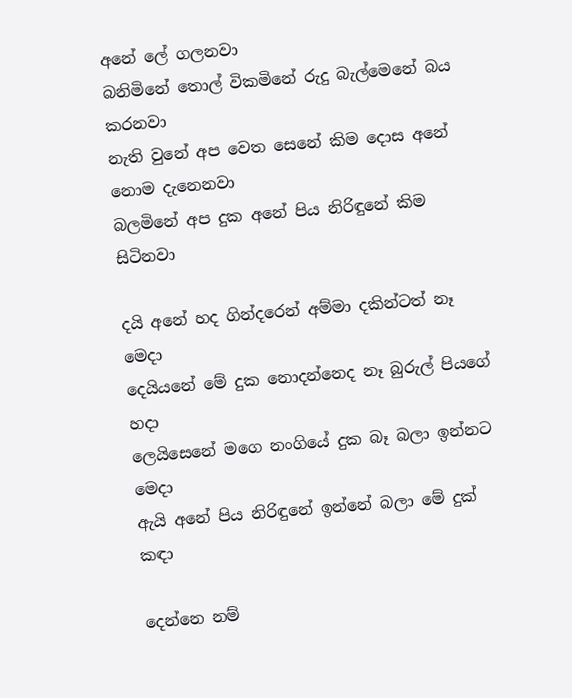අනේ ලේ ගලනවා
බනිමිනේ තොල් විකමිනේ රුදු බැල්මෙනේ බය කරනවා
නැති වුනේ අප වෙත සෙනේ කිම දොස අනේ නොම දැනෙනවා
බලමිනේ අප දුක අනේ පිය නිරිඳුනේ කිම සිටිනවා

දයි අනේ හද ගින්දරෙන් අම්මා දකින්ටත් නෑ මෙදා
දෙයියනේ මේ දුක නොදන්නෙද නෑ බුරුල් පියගේ හදා
ලෙයිසෙනේ මගෙ නංගියේ දුක බෑ බලා ඉන්නට මෙදා
ඇයි අනේ පිය නිරිඳුනේ ඉන්නේ බලා මේ දුක්‌ කඳා

දෙන්නෙ නම්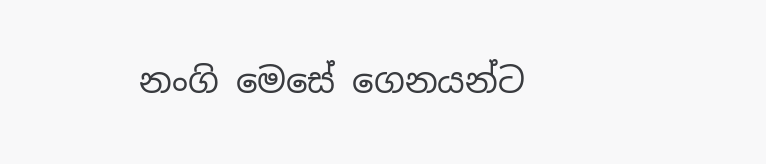නංගි මෙසේ ගෙනයන්ට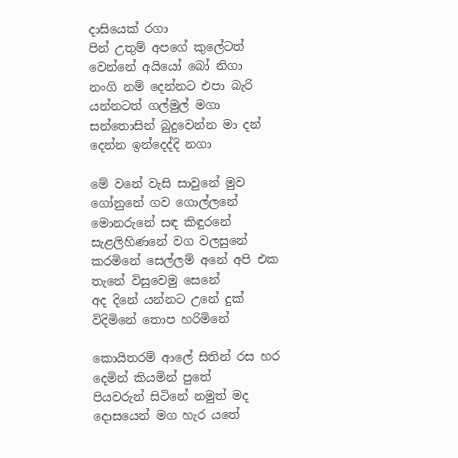දාසියෙක්‌ රගා
පින් උතුම් අපගේ කුලේටත් වෙන්නේ අයියෝ බෝ නිගා
නංගි නම් දෙන්නට එපා බැරි යන්නටත් ගල්මුල් මගා
සන්තොසින් බුදුවෙන්න මා දන් දෙන්න ඉන්දෙද්දි නගා

මේ වනේ වැසි සාවුනේ මුව ගෝනුනේ ගව ගොල්ලනේ
මොනරුනේ සඳ කිඳුරනේ සැළලිහිණනේ වග වලසුනේ
කරමිනේ සෙල්ලම් අනේ අපි එක තැනේ විසුවෙමු සෙනේ
අද දිනේ යන්නට උනේ දුක්‌ විදිමිනේ තොප හරිමිනේ

කොයිතරම් ආලේ සිතින් රස හර දෙමින් කියමින් පුතේ
පියවරුන් සිටිනේ නමුත් මද දොසයෙන් මග හැර යතේ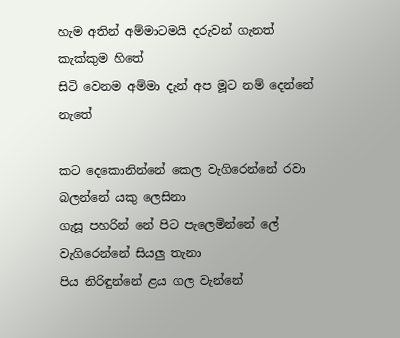හැම අතින් අම්මාටමයි දරුවන් ගැනත් කැක්‌කුම හිතේ
සිටි වෙනම අම්මා දැන් අප මූට නම් දෙන්නේ නැතේ

කට දෙකොනින්නේ කෙල වැගිරෙන්නේ රවා බලන්නේ යකු ලෙසිනා
ගැසූ පහරින් නේ පිට පැලෙමින්නේ ලේ වැගිරෙන්නේ සියලු තැනා
පිය නිරිඳුන්නේ ළය ගල වැන්නේ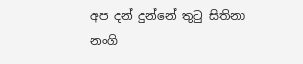අප දන් දුන්නේ තුටු සිතිනා
නංගි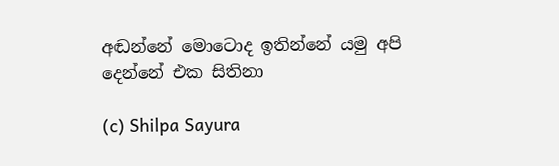අඬන්නේ මොටොද ඉතින්නේ යමු අපි දෙන්නේ එක සිතිනා

(c) Shilpa Sayura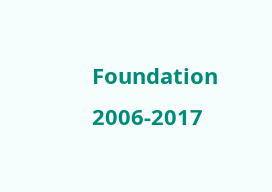Foundation 2006-2017